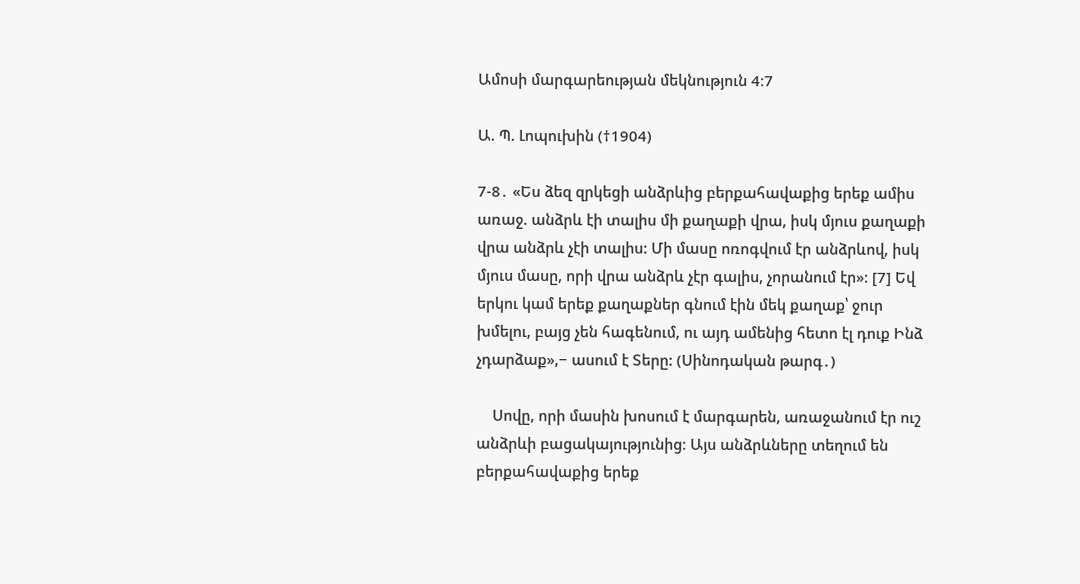Ամոսի մարգարեության մեկնություն 4։7

Ա. Պ. Լոպուխին (†1904)

7-8․ «Ես ձեզ զրկեցի անձրևից բերքահավաքից երեք ամիս առաջ. անձրև էի տալիս մի քաղաքի վրա, իսկ մյուս քաղաքի վրա անձրև չէի տալիս: Մի մասը ոռոգվում էր անձրևով, իսկ մյուս մասը, որի վրա անձրև չէր գալիս, չորանում էր»: [7] Եվ երկու կամ երեք քաղաքներ գնում էին մեկ քաղաք՝ ջուր խմելու, բայց չեն հագենում, ու այդ ամենից հետո էլ դուք Ինձ չդարձաք»,− ասում է Տերը: (Սինոդական թարգ․)

    Սովը, որի մասին խոսում է մարգարեն, առաջանում էր ուշ անձրևի բացակայությունից։ Այս անձրևները տեղում են բերքահավաքից երեք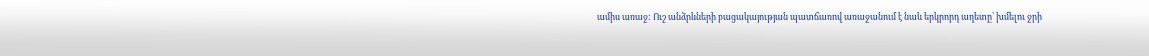ամիս առաջ: Ուշ անձրևների բացակայության պատճառով առաջանում է նաև երկրորդ աղետը՝ խմելու ջրի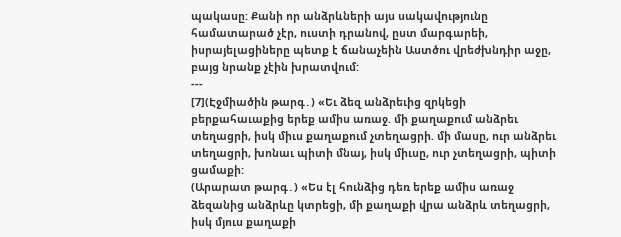պակասը: Քանի որ անձրևների այս սակավությունը համատարած չէր, ուստի դրանով, ըստ մարգարեի, իսրայելացիները պետք է ճանաչեին Աստծու վրեժխնդիր աջը, բայց նրանք չէին խրատվում:
---
[7](Էջմիածին թարգ․) «Եւ ձեզ անձրեւից զրկեցի բերքահաւաքից երեք ամիս առաջ. մի քաղաքում անձրեւ տեղացրի, իսկ միւս քաղաքում չտեղացրի. մի մասը, ուր անձրեւ տեղացրի, խոնաւ պիտի մնայ, իսկ միւսը, ուր չտեղացրի, պիտի ցամաքի:
(Արարատ թարգ․) «Ես էլ հունձից դեռ երեք ամիս առաջ ձեզանից անձրևը կտրեցի, մի քաղաքի վրա անձրև տեղացրի, իսկ մյուս քաղաքի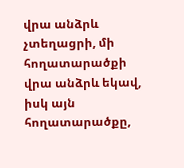վրա անձրև չտեղացրի, մի հողատարածքի վրա անձրև եկավ, իսկ այն հողատարածքը,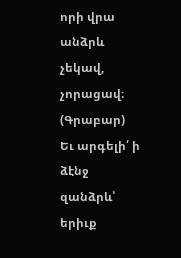որի վրա անձրև չեկավ, չորացավ։
(Գրաբար) Եւ արգելի՛ ի ձէնջ զանձրև՝ երիւք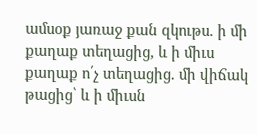ամսօք յառաջ քան զկութս. ի մի քաղաք տեղացից, և ի միւս քաղաք ո՛չ տեղացից. մի վիճակ թացից՝ և ի միւսն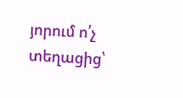յորում ո՛չ տեղացից՝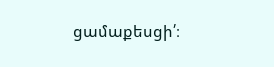ցամաքեսցի՛։